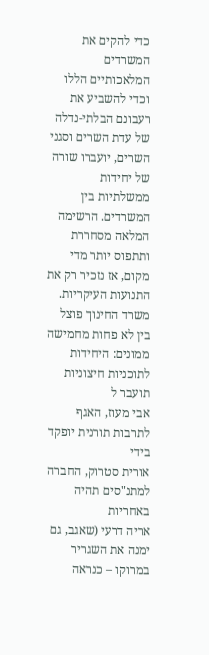כדי להקים את המשרדים המלאכותיים הללו וכדי להשביע את רעבונם הבלתי-נדלה של עדת השרים וסגני השרים, יועברו שורה של יחידות ממשלתיות בין המשרדים. הרשימה המלאה מסחררת ותתפוס יותר מדי מקום, אז נזכיר רק את התנועות העיקריות. משרד החינוך פוצל בין לא פחות מחמישה ממונים: היחידות לתוכניות חיצוניות תועבר ל
אבי מעוז, האגף לתרבות תורנית יופקד בידי
אורית סטרוק, החברה למתנ"סים תהיה באחריות
אריה דרעי (שאגב, גם ימנה את השגריר במרוקו – כנראה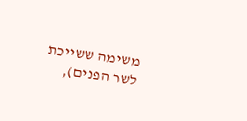משימה ששייכת לשר הפנים),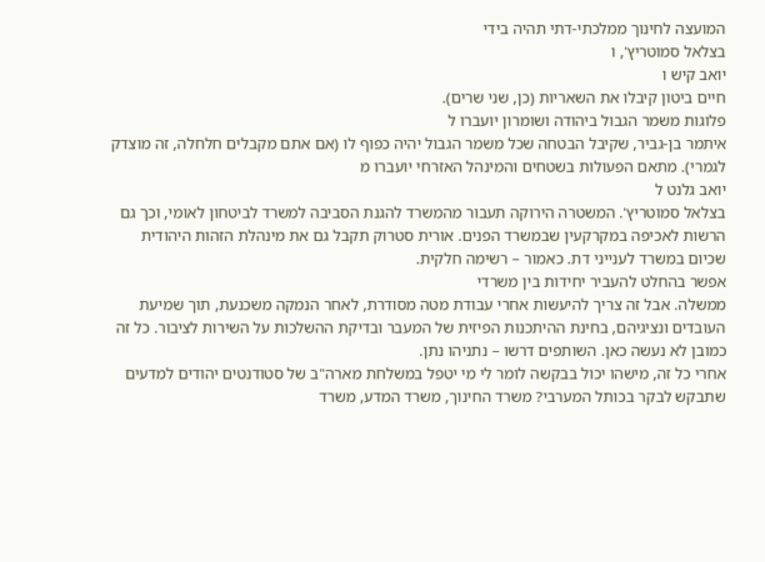המועצה לחינוך ממלכתי-דתי תהיה בידי
בצלאל סמוטריץ', ו
יואב קיש ו
חיים ביטון קיבלו את השאריות (כן, שני שרים).
פלוגות משמר הגבול ביהודה ושומרון יועברו ל
איתמר בן-גביר, שקיבל הבטחה שכל משמר הגבול יהיה כפוף לו (אם אתם מקבלים חלחלה, זה מוצדק לגמרי). מתאם הפעולות בשטחים והמינהל האזרחי יועברו מ
יואב גלנט ל
בצלאל סמוטריץ'. המשטרה הירוקה תעבור מהמשרד להגנת הסביבה למשרד לביטחון לאומי, וכך גם הרשות לאכיפה במקרקעין שבמשרד הפנים. אורית סטרוק תקבל גם את מינהלת הזהות היהודית שכיום במשרד לענייני דת. כאמור – רשימה חלקית.
אפשר בהחלט להעביר יחידות בין משרדי
ממשלה. אבל זה צריך להיעשות אחרי עבודת מטה מסודרת, לאחר הנמקה משכנעת, תוך שמיעת העובדים ונציגיהם, בחינת ההיתכנות הפיזית של המעבר ובדיקת ההשלכות על השירות לציבור. כל זה כמובן לא נעשה כאן. השותפים דרשו – נתניהו נתן.
אחרי כל זה, מישהו יכול בבקשה לומר לי מי יטפל במשלחת מארה"ב של סטודנטים יהודים למדעים שתבקש לבקר בכותל המערבי? משרד החינוך, משרד המדע, משרד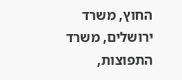החוץ, משרד ירושלים, משרד התפוצות,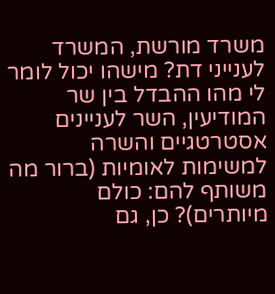משרד מורשת, המשרד לענייני דת? מישהו יכול לומר לי מהו ההבדל בין שר המודיעין, השר לעניינים אסטרטגיים והשרה למשימות לאומיות (ברור מה משותף להם: כולם מיותרים)? כן, גם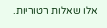אלו שאלות רטוריות.